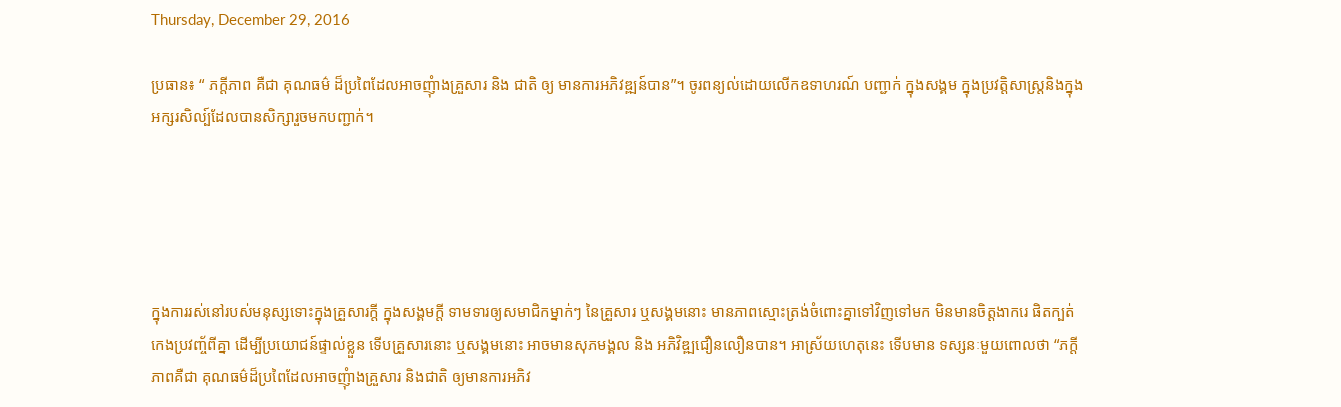Thursday, December 29, 2016

ប្រធាន៖ “ ភក្តីភាព គឺជា គុណធម៌ ដ៏ប្រពៃដែលអាចញុំាងគ្រួសារ និង ជាតិ ឲ្យ មានការអភិវឌ្ឍន៍បាន”។ ចូរពន្យល់ដោយលើកឧទាហរណ៍ បញ្ជាក់ ក្នុងសង្គម ក្នុងប្រវត្តិសាស្ត្រនិងក្នុងអក្សរសិល្ប៍ដែលបានសិក្សារួចមកបញ្ជាក់។





ក្នុងការរស់នៅរបស់មនុស្សទោះក្នុងគ្រួសារក្តី ក្នុងសង្គមក្តី ទាមទារឲ្យសមាជិកម្នាក់ៗ នៃគ្រួសារ ឬសង្គមនោះ មានភាពស្មោះត្រង់ចំពោះគ្នាទៅវិញទៅមក មិនមានចិត្តងាករេ ផិតក្បត់ កេងប្រវញ្ច័ពីគ្នា ដើម្បីប្រយោជន៍ផ្ទាល់ខ្លួន ទើបគ្រួសារនោះ ឬសង្គមនោះ អាចមានសុភមង្គល និង អភិវិឌ្ឍជឿនលឿនបាន។ អាស្រ័យហេតុនេះ ទើបមាន ទស្សនៈមួយពោលថា “ភក្តីភាពគឺជា គុណធម៌ដ៏ប្រពៃដែលអាចញុំាងគ្រួសារ និងជាតិ ឲ្យមានការអភិវ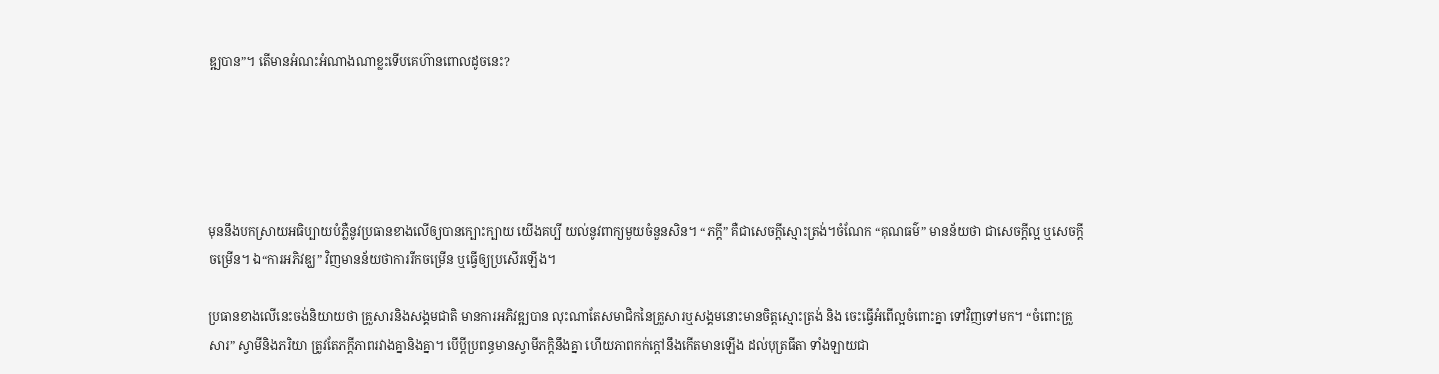ឌ្ឍបាន”។ តើមានអំណះអំណាងណាខ្លះទើបគេហ៊ានពោលដូចនេះ?





មុននឹងបកស្រាយអធិប្បាយបំភ្លឺនូវប្រធានខាងលើឲ្យបានក្បោះក្បាយ យើងគប្បី យល់នូវពាក្យមួយចំនួនសិន។ “ភក្តី” គឺជាសេចក្តីស្មោះត្រង់។ចំណែក “គុណធម៌” មានន័យថា ជាសេចក្តីល្អ ឬសេចក្តីចម្រើន។ ឯ“ការអភិវឌ្ឃ” វិញមានន័យថាការរីកចម្រើន ឬធ្វើឲ្យប្រសើរឡើង។

ប្រធានខាងលើនេះចង់និយាយថា គ្រួសារនិងសង្គមជាតិ មានការអភិវឌ្ឍបាន លុះណាតែសមាជិកនៃគ្រួសារឬសង្គមនោះមានចិត្តស្មោះត្រង់ និង ចេះធ្វើអំពើល្អចំពោះគ្នា ទៅវិញទៅមក។ “ចំពោះគ្រួសារ” ស្វាមីនិងភរិយា ត្រូវតែភក្តីភាពរវាងគ្នានិងគ្នា។ បើប្តីប្រពន្ធមានស្វាមីភក្តិនឹងគ្នា ហើយភាពកក់ក្តៅនឹងកើតមានឡើង ដល់បុត្រធីតា ទាំងឡាយជា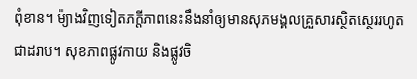ពុំខាន។ ម៉្យាងវិញទៀតភក្តីភាពនេះនឹងនាំឲ្យមានសុភមង្គលគ្រួសារស្ថិតស្ថេររហូតជាដរាប។ សុខភាពផ្លូវកាយ និងផ្លូវចិ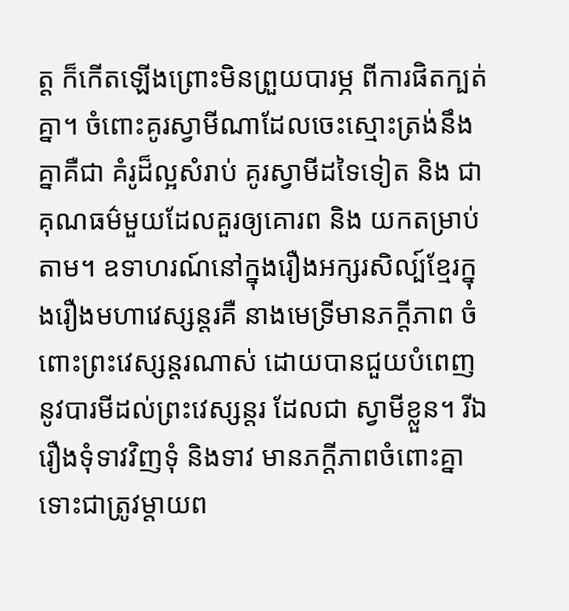ត្ត ក៏កើតឡើងព្រោះមិនព្រួយបារម្ភ ពីការផិតក្បត់គ្នា។ ចំពោះគូរស្វាមីណាដែលចេះស្មោះត្រង់នឹងគ្នាគឺជា គំរូដ៏ល្អសំរាប់ គូរស្វាមីដទៃទៀត និង ជាគុណធម៌មួយដែលគួរឲ្យគោរព និង យកតម្រាប់តាម។ ឧទាហរណ៍នៅក្នុងរឿងអក្សរសិល្ប៍ខ្មែរក្នុងរឿងមហាវេស្សន្តរគឺ នាងមេទ្រីមានភក្តីភាព ចំពោះព្រះវេស្សន្តរណាស់ ដោយបានជួយបំពេញនូវបារមីដល់ព្រះវេស្សន្តរ ដែលជា ស្វាមីខ្លួន។ រីឯរឿងទុំទាវវិញទុំ និងទាវ មានភក្តីភាពចំពោះគ្នា ទោះជាត្រូវម្តាយព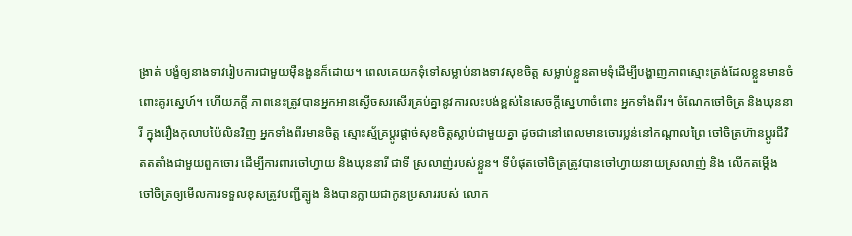ង្រាត់ បង្ខំឲ្យនាងទាវរៀបការជាមួយម៉ឺនងួនក៏ដោយ។ ពេលគេយកទុំទៅសម្លាប់នាងទាវសុខចិត្ត សម្លាប់ខ្លួនតាមទុំដើម្បីបង្ហាញភាពស្មោះត្រង់ដែលខ្លួនមានចំពោះគូរស្នេហ៍។ ហើយភក្តី ភាពនេះត្រូវបានអ្នកអានស្ងើចសរសើរគ្រប់គ្នានូវការលះបង់ខ្ពស់នៃសេចក្តីស្នេហាចំពោះ អ្នកទាំងពីរ។ ចំណែកចៅចិត្រ និងឃុននារី ក្នុងរឿងកុលាបប៉ៃលិនវិញ អ្នកទាំងពីរមានចិត្ត ស្មោះស្ម័គ្រប្តូរផ្តាច់សុខចិត្តស្លាប់ជាមួយគ្នា ដូចជានៅពេលមានចោរប្លន់នៅកណ្តាលព្រៃ ចៅចិត្រហ៊ានប្តូរជីវិតតតាំងជាមួយពួកចោរ ដើម្បីការពារចៅហ្វាយ និងឃុននារី ជាទី ស្រលាញ់របស់ខ្លួន។ ទីបំផុតចៅចិត្រត្រូវបានចៅហ្វាយនាយស្រលាញ់ និង លើកតម្គើង ចៅចិត្រឲ្យមើលការទទួលខុសត្រូវបញ្ជីត្បូង និងបានក្លាយជាកូនប្រសាររបស់ លោក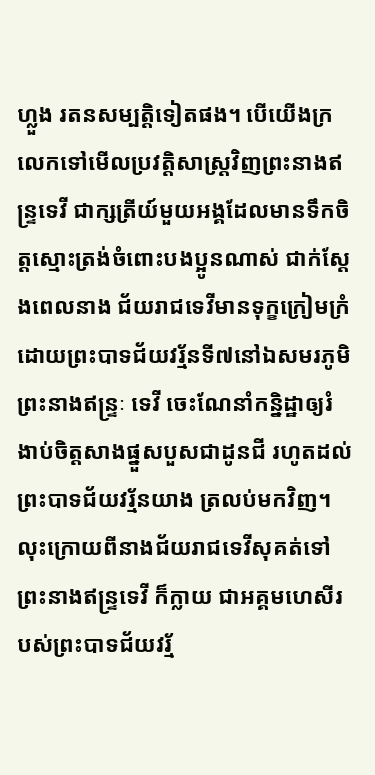ហ្លួង រតនសម្បត្តិទៀតផង។ បើយើងក្រលេកទៅមើលប្រវត្តិសាស្ត្រវិញព្រះនាងឥន្ទ្រទេវី ជាក្សត្រីយ៍មួយអង្គដែលមានទឹកចិត្តស្មោះត្រង់ចំពោះបងប្អូនណាស់ ជាក់ស្តែងពេលនាង ជ័យរាជទេវីមានទុក្ខក្រៀមក្រំ ដោយព្រះបាទជ័យវរ្ម័នទី៧នៅឯសមរភូមិព្រះនាងឥន្ទ្រៈ ទេវី ចេះណែនាំកន្និដ្ឋាឲ្យរំងាប់ចិត្តសាងផ្នួសបួសជាដូនជី រហូតដល់ព្រះបាទជ័យវរ្ម័នយាង ត្រលប់មកវិញ។ លុះក្រោយពីនាងជ័យរាជទេវីសុគត់ទៅ ព្រះនាងឥន្ទ្រទេវី ក៏ក្លាយ ជាអគ្គមហេសីរបស់ព្រះបាទជ័យវរ្ម័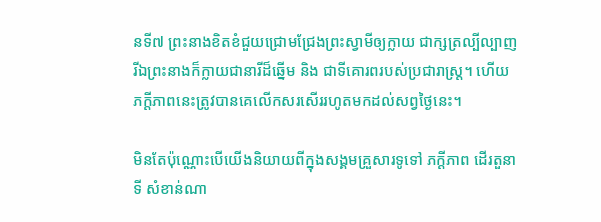នទី៧ ព្រះនាងខិតខំជួយជ្រោមជ្រែងព្រះស្វាមីឲ្យក្លាយ ជាក្សត្រល្បីល្បាញរីឯព្រះនាងក៏ក្លាយជានារីដ៏ឆ្នើម និង ជាទីគោរពរបស់ប្រជារាស្រ្ត។ ហើយភក្តីភាពនេះត្រូវបានគេលើកសរសើររហូតមកដល់សព្វថ្ងៃនេះ។

មិនតែប៉ុណ្ណោះបើយើងនិយាយពីក្នុងសង្គមគ្រួសារទូទៅ ភក្តីភាព ដើរតួនាទី សំខាន់ណា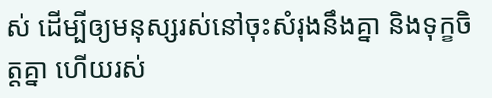ស់ ដើម្បីឲ្យមនុស្សរស់នៅចុះសំរុងនឹងគ្នា និងទុក្ខចិត្តគ្នា ហើយរស់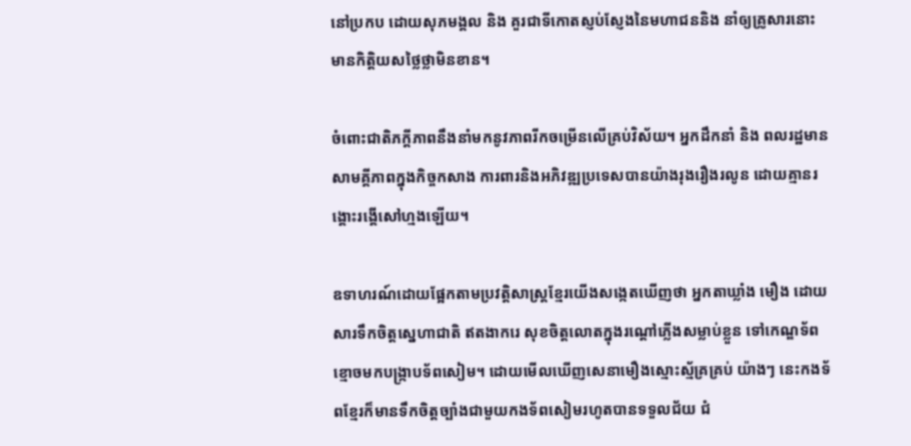នៅប្រកប ដោយសុភមង្គល និង គួរជាទីកោតស្ញប់ស្ញែងនៃមហាជននិង នាំឲ្យគ្រូសារនោះ មានកិត្តិយសថ្លៃថ្លាមិនខាន។

ចំពោះជាតិភក្តីភាពនឹងនាំមកនូវភាពរីកចម្រើនលើគ្រប់វិស័យ។ អ្នកដឹកនាំ និង ពលរដ្ឋមានសាមគ្គីភាពក្នុងកិច្ចកសាង ការពារនិងអភិវឌ្ឍប្រទេសបានយ៉ាងរុងរឿងរលូន ដោយគ្មានរង្គោះរង្គើសៅហ្មងឡើយ។

ឧទាហរណ៍ដោយផ្អែកតាមប្រវត្តិសាស្ត្រខ្មែរយើងសង្កេតឃើញថា អ្នកតាឃ្លាំង មឿង ដោយសារទឹកចិត្តស្នេហាជាតិ ឥតងាករេ សុខចិត្តលោតក្នុងរណ្តៅភ្លើងសម្លាប់ខ្លួន ទៅកេណ្ឌទ័ពខ្មោចមកបង្រ្កាបទ័ពសៀម។ ដោយមើលឃើញសេនាមឿងស្មោះស្ម័គ្រគ្រប់ យ៉ាងៗ នេះកងទ័ពខ្មែរក៏មានទឹកចិត្តច្បាំងជាមួយកងទ័ពសៀមរហូតបានទទួលជ័យ ជំ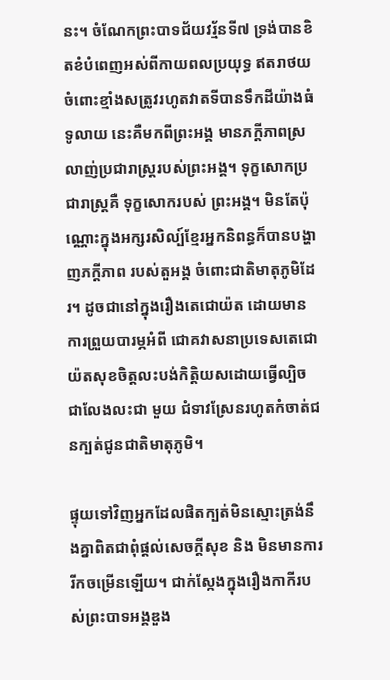នះ។ ចំណែកព្រះបាទជ័យវរ្ម័នទី៧ ទ្រង់បានខិតខំបំពេញអស់ពីកាយពលប្រយុទ្ធ ឥតរាថយចំពោះខ្មាំងសត្រូវរហូតវាតទីបានទឹកដីយ៉ាងធំទូលាយ នេះគឺមកពីព្រះអង្គ មានភក្តីភាពស្រលាញ់ប្រជារាស្ត្ររបស់ព្រះអង្គ។ ទុក្ខសោកប្រជារាស្រ្តគឺ ទុក្ខសោករបស់ ព្រះអង្គ។ មិនតែប៉ុណ្ណោះក្នុងអក្សរសិល្ប៍ខ្មែរអ្នកនិពន្ធក៏បានបង្ហាញភក្តីភាព របស់តួអង្គ ចំពោះជាតិមាតុភូមិដែរ។ ដូចជានៅក្នុងរឿងតេជោយ៉ត ដោយមានការព្រួយបារម្ភអំពី ជោគវាសនាប្រទេសតេជោយ៉តសុខចិត្តលះបង់កិត្តិយសដោយធ្វើល្បិច ជាលែងលះជា មួយ ជំទាវស្រែនរហូតកំចាត់ជនក្បត់ជូនជាតិមាតុភូមិ។

ផ្ទុយទៅវិញអ្នកដែលផិតក្បត់មិនស្មោះត្រង់នឹងគ្នាពិតជាពុំផ្តល់សេចក្តីសុខ និង មិនមានការរីកចម្រើនឡើយ។ ជាក់ស្កែងក្នុងរឿងកាកីរបស់ព្រះបាទអង្គឌួង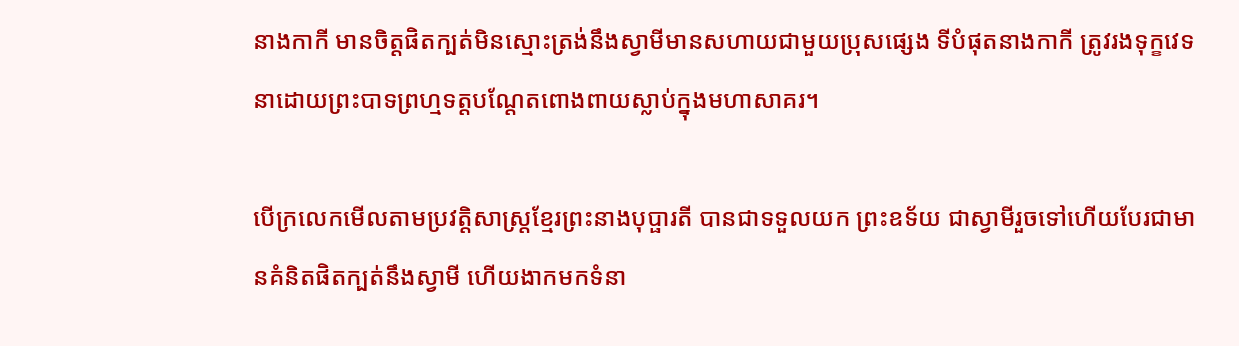នាងកាកី មានចិត្តផិតក្បត់មិនស្មោះត្រង់នឹងស្វាមីមានសហាយជាមួយប្រុសផ្សេង ទីបំផុតនាងកាកី ត្រូវរងទុក្ខវេទនាដោយព្រះបាទព្រហ្មទត្តបណ្តែតពោងពាយស្លាប់ក្នុងមហាសាគរ។

បើក្រលេកមើលតាមប្រវត្តិសាស្រ្តខ្មែរព្រះនាងបុប្ផារតី បានជាទទួលយក ព្រះឧទ័យ ជាស្វាមីរួចទៅហើយបែរជាមានគំនិតផិតក្បត់នឹងស្វាមី ហើយងាកមកទំនា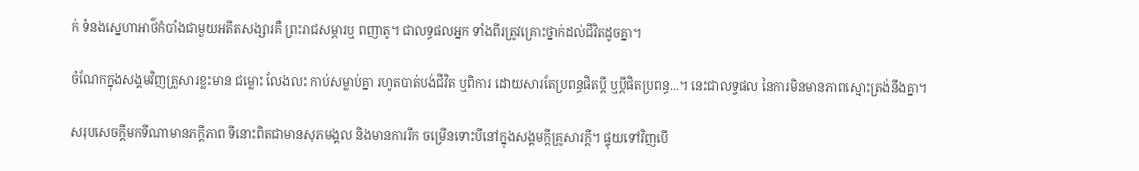ក់ ទំនងស្នេហាអាថ៌កំបាំងជាមួយអតីតសង្សារគឺ ព្រះរាជសម្ភារឬ ពញាតូ។ ជាលទ្ធផលអ្នក ទាំងពីរត្រូវគ្រោះថ្នាក់ដល់ជីវិតដូចគ្នា។

ចំណែកក្នុងសង្គមវិញគ្រួសារខ្លះមាន ជម្លោះ លែងលះ កាប់សម្លាប់គ្នា រហូតបាត់បង់ជីវិត ឬពិការ ដោយសារតែប្រពន្ធផិតប្តី ឬប្តីផិតប្រពន្ធ...។ នេះជាលទ្វផល នៃការមិនមានភាពស្មោះត្រង់នឹងគ្នា។

សរុបសេចក្តីមកទីណាមានភក្តីភាព ទីនោះពិតជាមានសុភមង្គល និងមានការរីក ចម្រើនទោះបីនៅក្នុងសង្គមក្តីគ្រូសារក្តី។ ផ្ទុយទៅវិញបើ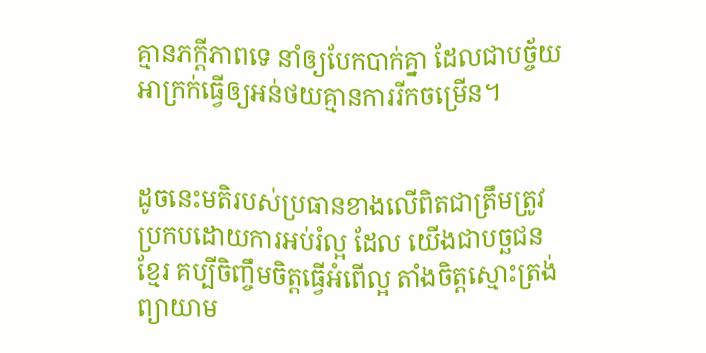គ្មានភក្តីភាពទេ នាំឲ្យបែកបាក់គ្នា ដែលជាបច្ច័យអាក្រក់ធ្វើឲ្យអន់ថយគ្មានការរីកចម្រើន។


ដូចនេះមតិរបស់ប្រធានខាងលើពិតជាត្រឹមត្រូវ ប្រកបដោយការអប់រំល្អ ដែល យើងជាបច្ឆជនខ្មែរ គប្បីចិញ្ចឹមចិត្តធ្វើអំពើល្អ តាំងចិត្តស្មោះត្រង់ ព្យាយាម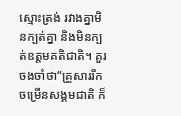ស្មោះត្រង់ រវាងគ្នាមិនក្បត់គ្នា និងមិនក្បត់ឧត្តមគតិជាតិ។ គួរចងចាំថា“គ្រួសាររីកចម្រើនសង្គមជាតិ ក៏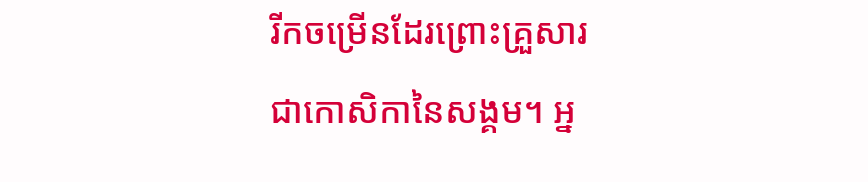រីកចម្រើនដែរព្រោះគ្រួសារជាកោសិកានៃសង្គម។ អ្ន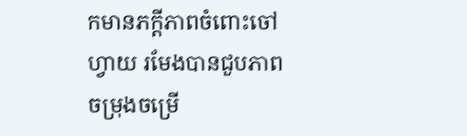កមានភក្តីភាពចំពោះចៅហ្វាយ រមែងបានជួបភាពចម្រុងចម្រើ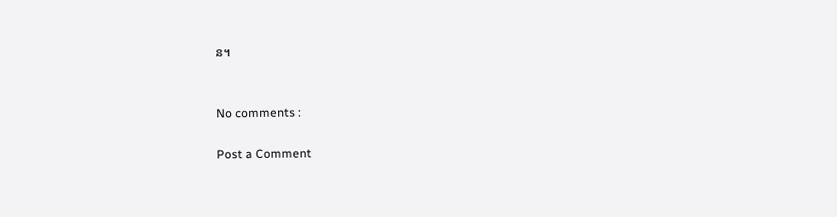ន។


No comments :

Post a Comment